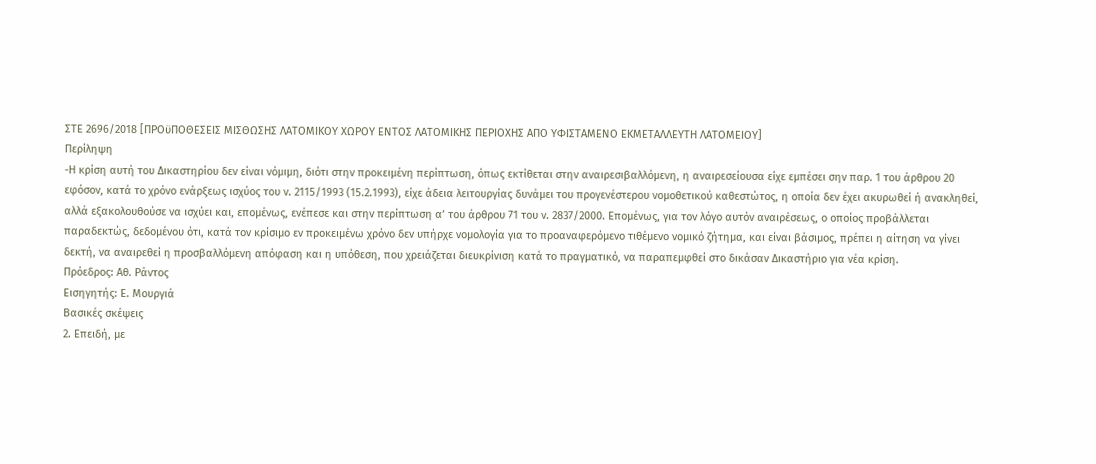ΣΤΕ 2696/2018 [ΠΡΟϋΠΟΘΕΣΕΙΣ ΜΙΣΘΩΣΗΣ ΛΑΤΟΜΙΚΟΥ ΧΩΡΟΥ ΕΝΤΟΣ ΛΑΤΟΜΙΚΗΣ ΠΕΡΙΟΧΗΣ ΑΠΟ ΥΦΙΣΤΑΜΕΝΟ ΕΚΜΕΤΑΛΛΕΥΤΗ ΛΑΤΟΜΕΙΟΥ]
Περίληψη
-Η κρίση αυτή του Δικαστηρίου δεν είναι νόμιμη, διότι στην προκειμένη περίπτωση, όπως εκτίθεται στην αναιρεσιβαλλόμενη, η αναιρεσείουσα είχε εμπέσει σην παρ. 1 του άρθρου 20 εφόσον, κατά το χρόνο ενάρξεως ισχύος του ν. 2115/1993 (15.2.1993), είχε άδεια λειτουργίας δυνάμει του προγενέστερου νομοθετικού καθεστώτος, η οποία δεν έχει ακυρωθεί ή ανακληθεί, αλλά εξακολουθούσε να ισχύει και, επομένως, ενέπεσε και στην περίπτωση α’ του άρθρου 71 του ν. 2837/2000. Επομένως, για τον λόγο αυτόν αναιρέσεως, ο οποίος προβάλλεται παραδεκτώς, δεδομένου ότι, κατά τον κρίσιμο εν προκειμένω χρόνο δεν υπήρχε νομολογία για το προαναφερόμενο τιθέμενο νομικό ζήτημα, και είναι βάσιμος, πρέπει η αίτηση να γίνει δεκτή, να αναιρεθεί η προσβαλλόμενη απόφαση και η υπόθεση, που χρειάζεται διευκρίνιση κατά το πραγματικό, να παραπεμφθεί στο δικάσαν Δικαστήριο για νέα κρίση.
Πρόεδρος: Αθ. Ράντος
Εισηγητής: Ε. Μουργιά
Βασικές σκέψεις
2. Επειδή, με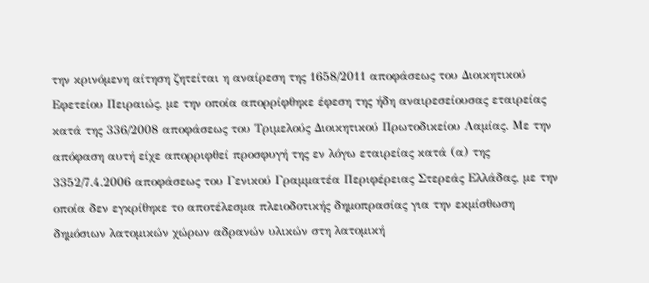την κρινόμενη αίτηση ζητείται η αναίρεση της 1658/2011 αποφάσεως του Διοικητικού Εφετείου Πειραιώς, με την οποία απορρίφθηκε έφεση της ήδη αναιρεσείουσας εταιρείας κατά της 336/2008 αποφάσεως του Τριμελούς Διοικητικού Πρωτοδικείου Λαμίας. Με την απόφαση αυτή είχε απορριφθεί προσφυγή της εν λόγω εταιρείας κατά (α) της 3352/7.4.2006 αποφάσεως του Γενικού Γραμματέα Περιφέρειας Στερεάς Ελλάδας, με την οποία δεν εγκρίθηκε το αποτέλεσμα πλειοδοτικής δημοπρασίας για την εκμίσθωση δημόσιων λατομικών χώρων αδρανών υλικών στη λατομική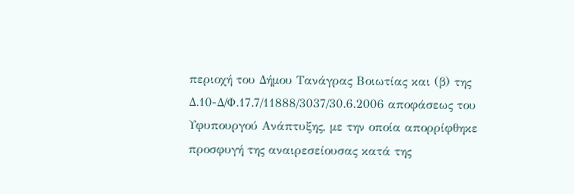περιοχή του Δήμου Τανάγρας Βοιωτίας και (β) της Δ.10-Δ/Φ.17.7/11888/3037/30.6.2006 αποφάσεως του Υφυπουργού Ανάπτυξης, με την οποία απορρίφθηκε προσφυγή της αναιρεσείουσας κατά της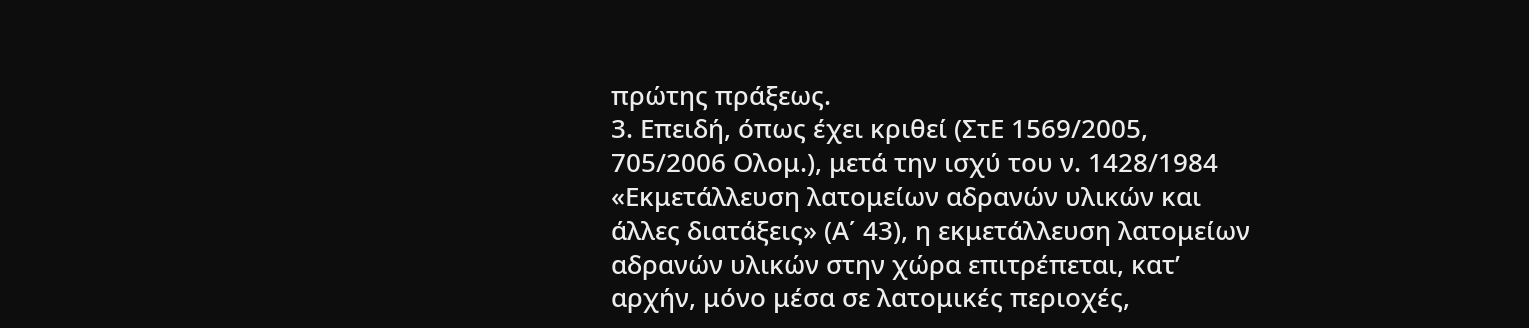πρώτης πράξεως.
3. Επειδή, όπως έχει κριθεί (ΣτΕ 1569/2005, 705/2006 Ολομ.), μετά την ισχύ του ν. 1428/1984 «Εκμετάλλευση λατομείων αδρανών υλικών και άλλες διατάξεις» (Α΄ 43), η εκμετάλλευση λατομείων αδρανών υλικών στην χώρα επιτρέπεται, κατ’ αρχήν, μόνο μέσα σε λατομικές περιοχές,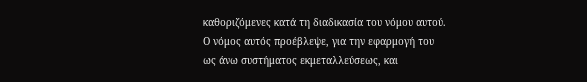καθοριζόμενες κατά τη διαδικασία του νόμου αυτού. Ο νόμος αυτός προέβλεψε, για την εφαρμογή του ως άνω συστήματος εκμεταλλεύσεως, και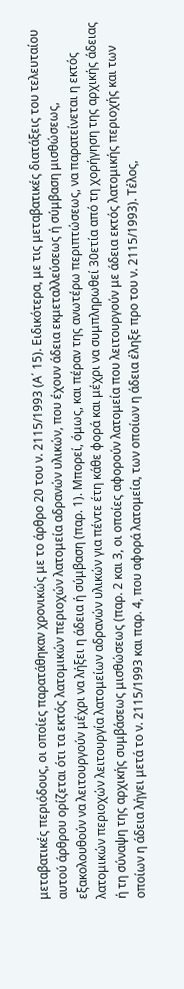μεταβατικές περιόδους, οι οποίες παρατάθηκαν χρονικώς με το άρθρο 20 του ν. 2115/1993 (Α΄ 15). Ειδικότερα, με τις μεταβατικές διατάξεις του τελευταίου αυτού άρθρου ορίζεται ότι τα εκτός λατομικών περιοχών λατομεία αδρανών υλικών, που έχουν άδεια εκμεταλλεύσεως ή σύμβαση μισθώσεως, εξακολουθούν να λειτουργούν μέχρι να λήξει η άδεια ή σύμβαση (παρ. 1). Μπορεί, όμως, και πέραν της ανωτέρω περιπτώσεως, να παρατείνεται η εκτός λατομικών περιοχών λειτουργία λατομείων αδρανών υλικών για πέντε έτη κάθε φορά και μέχρι να συμπληρωθεί 30ετία από τη χορήγηση της αρχικής άδειας ή τη σύναψη της αρχικής συμβάσεως μισθώσεως (παρ. 2 και 3, οι οποίες αφορούν λατομεία που λειτουργούν με άδεια εκτός λατομικής περιοχής και των οποίων η άδεια λήγει μετά το ν. 2115/1993 και παρ. 4, που αφορά λατομεία, των οποίων η άδεια έληξε προ του ν. 2115/1993). Τέλος,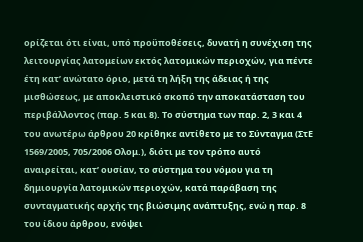ορίζεται ότι είναι, υπό προϋποθέσεις, δυνατή η συνέχιση της λειτουργίας λατομείων εκτός λατομικών περιοχών, για πέντε έτη κατ’ ανώτατο όριο, μετά τη λήξη της άδειας ή της μισθώσεως, με αποκλειστικό σκοπό την αποκατάσταση του περιβάλλοντος (παρ. 5 και 8). Το σύστημα των παρ. 2, 3 και 4 του ανωτέρω άρθρου 20 κρίθηκε αντίθετο με το Σύνταγμα (ΣτΕ 1569/2005, 705/2006 Ολομ.), διότι με τον τρόπο αυτό αναιρείται, κατ’ ουσίαν, το σύστημα του νόμου για τη δημιουργία λατομικών περιοχών, κατά παράβαση της συνταγματικής αρχής της βιώσιμης ανάπτυξης, ενώ η παρ. 8 του ίδιου άρθρου, ενόψει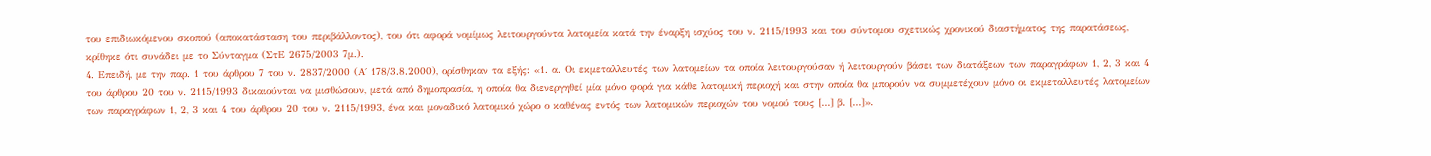του επιδιωκόμενου σκοπού (αποκατάσταση του περιβάλλοντος), του ότι αφορά νομίμως λειτουργούντα λατομεία κατά την έναρξη ισχύος του ν. 2115/1993 και του σύντομου σχετικώς χρονικού διαστήματος της παρατάσεως, κρίθηκε ότι συνάδει με το Σύνταγμα (ΣτΕ 2675/2003 7μ.).
4. Επειδή, με την παρ. 1 του άρθρου 7 του ν. 2837/2000 (Α΄ 178/3.8.2000), ορίσθηκαν τα εξής: «1. α. Οι εκμεταλλευτές των λατομείων τα οποία λειτουργούσαν ή λειτουργούν βάσει των διατάξεων των παραγράφων 1, 2, 3 και 4 του άρθρου 20 του ν. 2115/1993 δικαιούνται να μισθώσουν, μετά από δημοπρασία, η οποία θα διενεργηθεί μία μόνο φορά για κάθε λατομική περιοχή και στην οποία θα μπορούν να συμμετέχουν μόνο οι εκμεταλλευτές λατομείων των παραγράφων 1, 2, 3 και 4 του άρθρου 20 του ν. 2115/1993, ένα και μοναδικό λατομικό χώρο ο καθένας εντός των λατομικών περιοχών του νομού τους […] β. […]».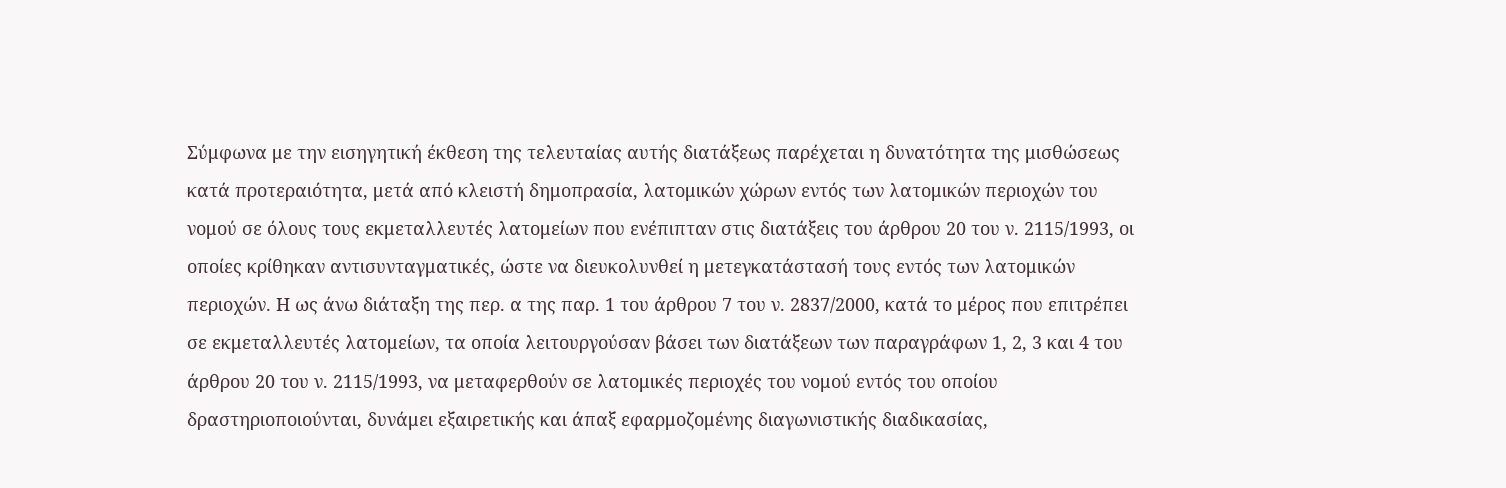Σύμφωνα με την εισηγητική έκθεση της τελευταίας αυτής διατάξεως παρέχεται η δυνατότητα της μισθώσεως κατά προτεραιότητα, μετά από κλειστή δημοπρασία, λατομικών χώρων εντός των λατομικών περιοχών του νομού σε όλους τους εκμεταλλευτές λατομείων που ενέπιπταν στις διατάξεις του άρθρου 20 του ν. 2115/1993, οι οποίες κρίθηκαν αντισυνταγματικές, ώστε να διευκολυνθεί η μετεγκατάστασή τους εντός των λατομικών περιοχών. Η ως άνω διάταξη της περ. α της παρ. 1 του άρθρου 7 του ν. 2837/2000, κατά το μέρος που επιτρέπει σε εκμεταλλευτές λατομείων, τα οποία λειτουργούσαν βάσει των διατάξεων των παραγράφων 1, 2, 3 και 4 του άρθρου 20 του ν. 2115/1993, να μεταφερθούν σε λατομικές περιοχές του νομού εντός του οποίου δραστηριοποιούνται, δυνάμει εξαιρετικής και άπαξ εφαρμοζομένης διαγωνιστικής διαδικασίας,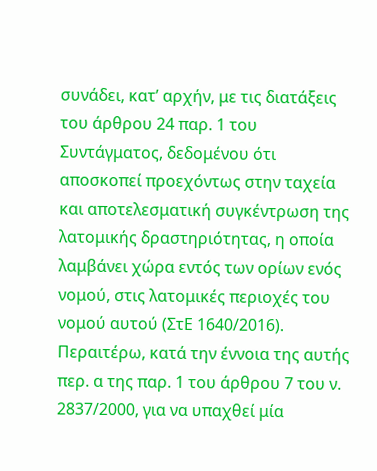συνάδει, κατ’ αρχήν, με τις διατάξεις του άρθρου 24 παρ. 1 του Συντάγματος, δεδομένου ότι αποσκοπεί προεχόντως στην ταχεία και αποτελεσματική συγκέντρωση της λατομικής δραστηριότητας, η οποία λαμβάνει χώρα εντός των ορίων ενός νομού, στις λατομικές περιοχές του νομού αυτού (ΣτΕ 1640/2016). Περαιτέρω, κατά την έννοια της αυτής περ. α της παρ. 1 του άρθρου 7 του ν. 2837/2000, για να υπαχθεί μία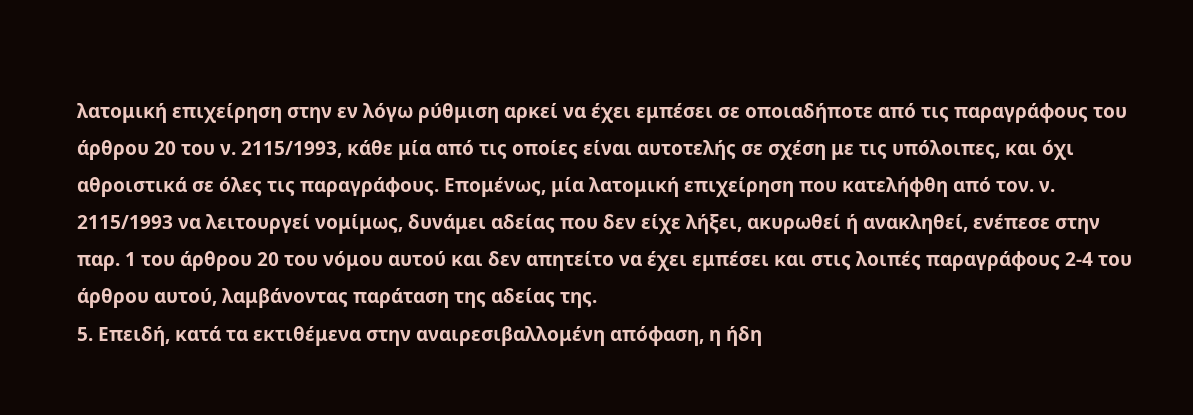λατομική επιχείρηση στην εν λόγω ρύθμιση αρκεί να έχει εμπέσει σε οποιαδήποτε από τις παραγράφους του άρθρου 20 του ν. 2115/1993, κάθε μία από τις οποίες είναι αυτοτελής σε σχέση με τις υπόλοιπες, και όχι αθροιστικά σε όλες τις παραγράφους. Επομένως, μία λατομική επιχείρηση που κατελήφθη από τον. ν. 2115/1993 να λειτουργεί νομίμως, δυνάμει αδείας που δεν είχε λήξει, ακυρωθεί ή ανακληθεί, ενέπεσε στην παρ. 1 του άρθρου 20 του νόμου αυτού και δεν απητείτο να έχει εμπέσει και στις λοιπές παραγράφους 2-4 του άρθρου αυτού, λαμβάνοντας παράταση της αδείας της.
5. Επειδή, κατά τα εκτιθέμενα στην αναιρεσιβαλλομένη απόφαση, η ήδη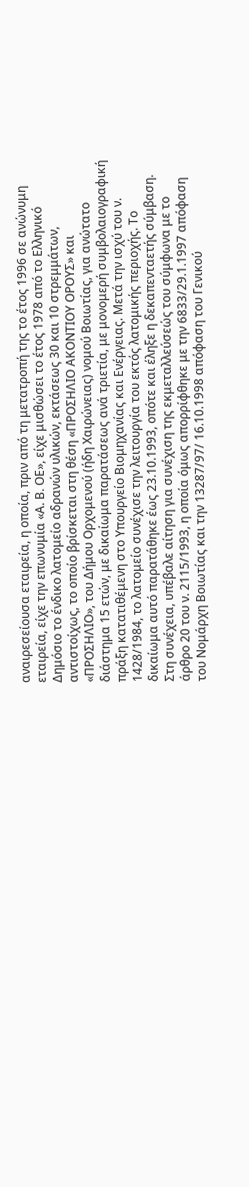αναιρεσείουσα εταιρεία, η οποία, πριν από τη μετατροπή της το έτος 1996 σε ανώνυμη εταιρεία, είχε την επωνυμία «Α. Β. ΟΕ», είχε μισθώσει το έτος 1978 από το Ελληνικό Δημόσιο το ένδικο λατομείο αδρανών υλικών, εκτάσεως 30 και 10 στρεμμάτων, αντιστοίχως, το οποίο βρίσκεται στη θέση «ΠΡΟΣΗΛΙΟ ΑΚΟΝΤΙΟΥ ΟΡΟΥΣ» και «ΠΡΟΣΗΛΙΟ», του Δήμου Ορχομενού (ήδη Χαιρώνειας) νομού Βοιωτίας, για ανώτατο διάστημα 15 ετών, με δικαίωμα παρατάσεως ανά τριετία, με μονομερή συμβολαιογραφική πράξη κατατιθέμενη στο Υπουργείο Βιομηχανίας και Ενέργειας. Μετά την ισχύ του ν. 1428/1984, το λατομείο συνέχισε την λειτουργία του εκτός λατομικής περιοχής. Το δικαίωμα αυτό παρατάθηκε έως 23.10.1993, οπότε και έληξε η δεκαπενταετής σύμβαση. Στη συνέχεια, υπέβαλε αίτηση για συνέχιση της εκμεταλλεύσεώς του σύμφωνα με το άρθρο 20 του ν. 2115/1993, η οποία όμως απορρίφθηκε με την 6833/29.1.1997 απόφαση του Νομάρχη Βοιωτίας και την 13287/97/ 16.10.1998 απόφαση του Γενικού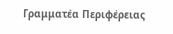Γραμματέα Περιφέρειας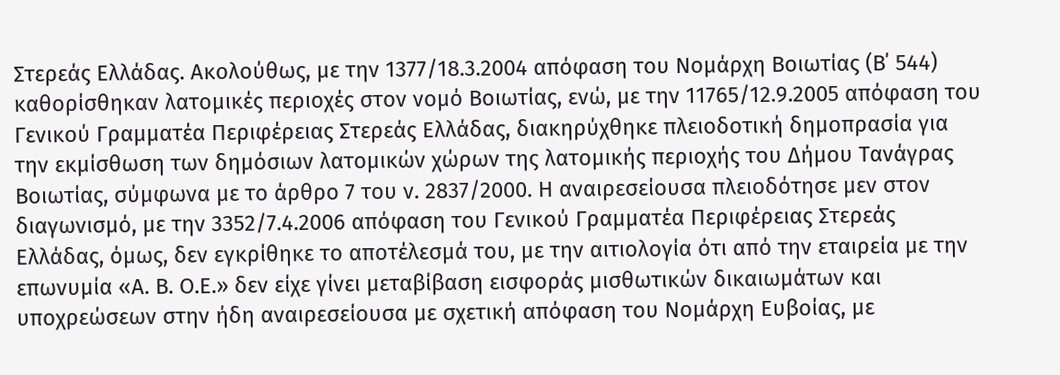Στερεάς Ελλάδας. Ακολούθως, με την 1377/18.3.2004 απόφαση του Νομάρχη Βοιωτίας (Β΄ 544) καθορίσθηκαν λατομικές περιοχές στον νομό Βοιωτίας, ενώ, με την 11765/12.9.2005 απόφαση του Γενικού Γραμματέα Περιφέρειας Στερεάς Ελλάδας, διακηρύχθηκε πλειοδοτική δημοπρασία για την εκμίσθωση των δημόσιων λατομικών χώρων της λατομικής περιοχής του Δήμου Τανάγρας Βοιωτίας, σύμφωνα με το άρθρο 7 του ν. 2837/2000. Η αναιρεσείουσα πλειοδότησε μεν στον διαγωνισμό, με την 3352/7.4.2006 απόφαση του Γενικού Γραμματέα Περιφέρειας Στερεάς Ελλάδας, όμως, δεν εγκρίθηκε το αποτέλεσμά του, με την αιτιολογία ότι από την εταιρεία με την επωνυμία «Α. Β. Ο.Ε.» δεν είχε γίνει μεταβίβαση εισφοράς μισθωτικών δικαιωμάτων και υποχρεώσεων στην ήδη αναιρεσείουσα με σχετική απόφαση του Νομάρχη Ευβοίας, με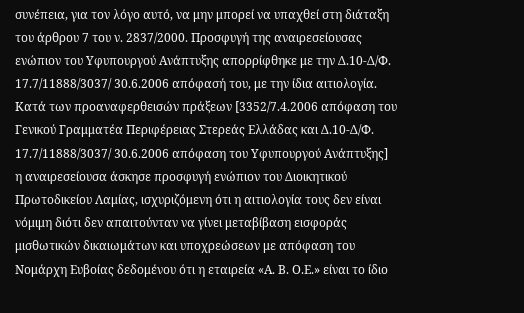συνέπεια, για τον λόγο αυτό, να μην μπορεί να υπαχθεί στη διάταξη του άρθρου 7 του ν. 2837/2000. Προσφυγή της αναιρεσείουσας ενώπιον του Υφυπουργού Ανάπτυξης απορρίφθηκε με την Δ.10-Δ/Φ. 17.7/11888/3037/ 30.6.2006 απόφασή του, με την ίδια αιτιολογία. Κατά των προαναφερθεισών πράξεων [3352/7.4.2006 απόφαση του Γενικού Γραμματέα Περιφέρειας Στερεάς Ελλάδας και Δ.10-Δ/Φ. 17.7/11888/3037/ 30.6.2006 απόφαση του Υφυπουργού Ανάπτυξης] η αναιρεσείουσα άσκησε προσφυγή ενώπιον του Διοικητικού Πρωτοδικείου Λαμίας, ισχυριζόμενη ότι η αιτιολογία τους δεν είναι νόμιμη διότι δεν απαιτούνταν να γίνει μεταβίβαση εισφοράς μισθωτικών δικαιωμάτων και υποχρεώσεων με απόφαση του Νομάρχη Ευβοίας δεδομένου ότι η εταιρεία «Α. Β. Ο.Ε.» είναι το ίδιο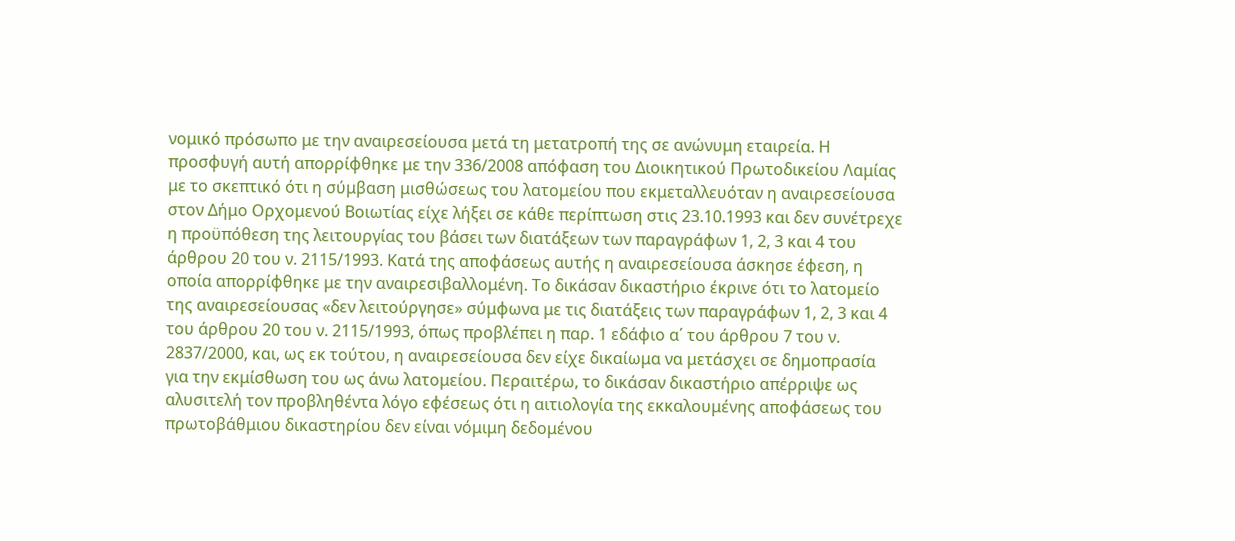νομικό πρόσωπο με την αναιρεσείουσα μετά τη μετατροπή της σε ανώνυμη εταιρεία. Η προσφυγή αυτή απορρίφθηκε με την 336/2008 απόφαση του Διοικητικού Πρωτοδικείου Λαμίας με το σκεπτικό ότι η σύμβαση μισθώσεως του λατομείου που εκμεταλλευόταν η αναιρεσείουσα στον Δήμο Ορχομενού Βοιωτίας είχε λήξει σε κάθε περίπτωση στις 23.10.1993 και δεν συνέτρεχε η προϋπόθεση της λειτουργίας του βάσει των διατάξεων των παραγράφων 1, 2, 3 και 4 του άρθρου 20 του ν. 2115/1993. Κατά της αποφάσεως αυτής η αναιρεσείουσα άσκησε έφεση, η οποία απορρίφθηκε με την αναιρεσιβαλλομένη. Το δικάσαν δικαστήριο έκρινε ότι το λατομείο της αναιρεσείουσας «δεν λειτούργησε» σύμφωνα με τις διατάξεις των παραγράφων 1, 2, 3 και 4 του άρθρου 20 του ν. 2115/1993, όπως προβλέπει η παρ. 1 εδάφιο α΄ του άρθρου 7 του ν. 2837/2000, και, ως εκ τούτου, η αναιρεσείουσα δεν είχε δικαίωμα να μετάσχει σε δημοπρασία για την εκμίσθωση του ως άνω λατομείου. Περαιτέρω, το δικάσαν δικαστήριο απέρριψε ως αλυσιτελή τον προβληθέντα λόγο εφέσεως ότι η αιτιολογία της εκκαλουμένης αποφάσεως του πρωτοβάθμιου δικαστηρίου δεν είναι νόμιμη δεδομένου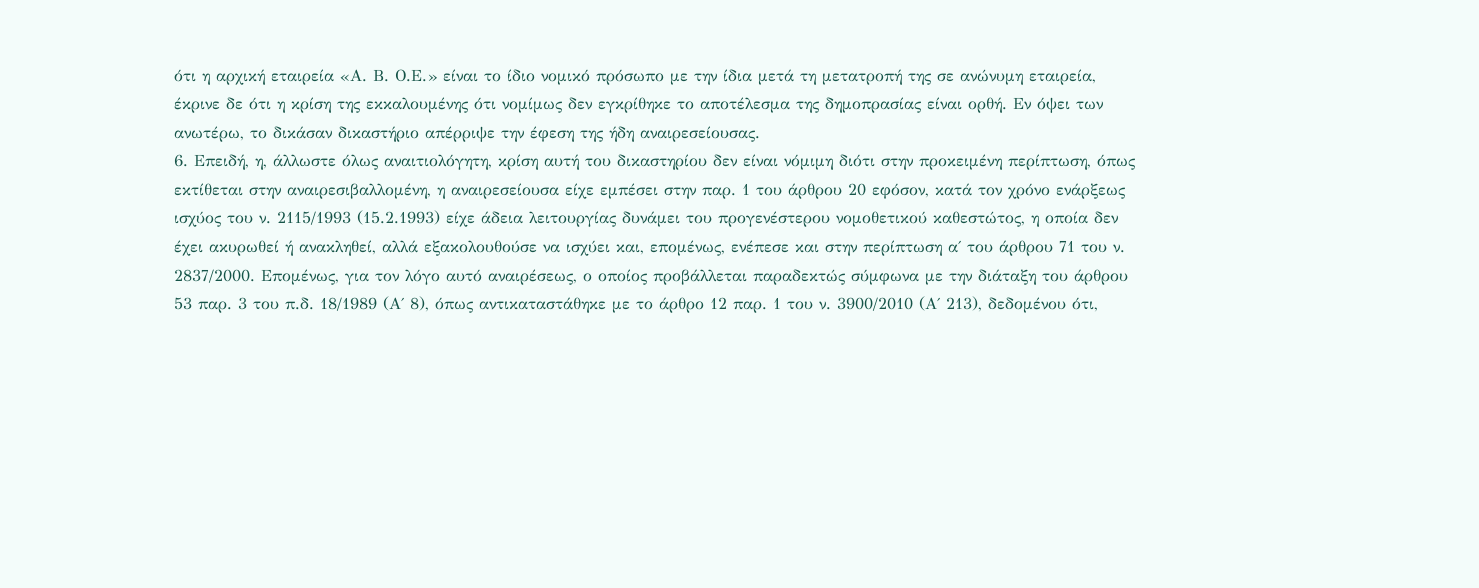ότι η αρχική εταιρεία «Α. Β. Ο.Ε.» είναι το ίδιο νομικό πρόσωπο με την ίδια μετά τη μετατροπή της σε ανώνυμη εταιρεία, έκρινε δε ότι η κρίση της εκκαλουμένης ότι νομίμως δεν εγκρίθηκε το αποτέλεσμα της δημοπρασίας είναι ορθή. Εν όψει των ανωτέρω, το δικάσαν δικαστήριο απέρριψε την έφεση της ήδη αναιρεσείουσας.
6. Επειδή, η, άλλωστε όλως αναιτιολόγητη, κρίση αυτή του δικαστηρίου δεν είναι νόμιμη διότι στην προκειμένη περίπτωση, όπως εκτίθεται στην αναιρεσιβαλλομένη, η αναιρεσείουσα είχε εμπέσει στην παρ. 1 του άρθρου 20 εφόσον, κατά τον χρόνο ενάρξεως ισχύος του ν. 2115/1993 (15.2.1993) είχε άδεια λειτουργίας δυνάμει του προγενέστερου νομοθετικού καθεστώτος, η οποία δεν έχει ακυρωθεί ή ανακληθεί, αλλά εξακολουθούσε να ισχύει και, επομένως, ενέπεσε και στην περίπτωση α΄ του άρθρου 71 του ν. 2837/2000. Επομένως, για τον λόγο αυτό αναιρέσεως, ο οποίος προβάλλεται παραδεκτώς σύμφωνα με την διάταξη του άρθρου 53 παρ. 3 του π.δ. 18/1989 (Α΄ 8), όπως αντικαταστάθηκε με το άρθρο 12 παρ. 1 του ν. 3900/2010 (Α΄ 213), δεδομένου ότι,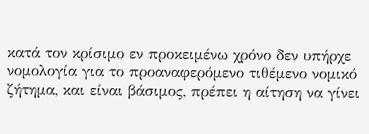κατά τον κρίσιμο εν προκειμένω χρόνο δεν υπήρχε νομολογία για το προαναφερόμενο τιθέμενο νομικό ζήτημα, και είναι βάσιμος, πρέπει η αίτηση να γίνει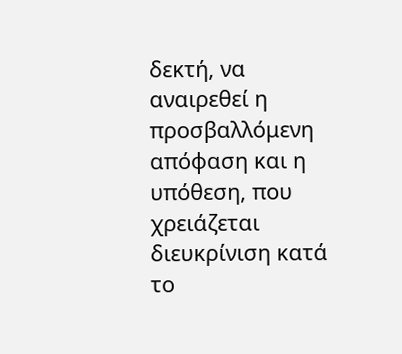δεκτή, να αναιρεθεί η προσβαλλόμενη απόφαση και η υπόθεση, που χρειάζεται διευκρίνιση κατά το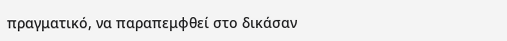πραγματικό, να παραπεμφθεί στο δικάσαν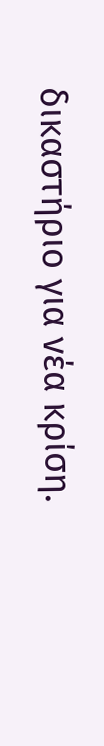δικαστήριο για νέα κρίση.